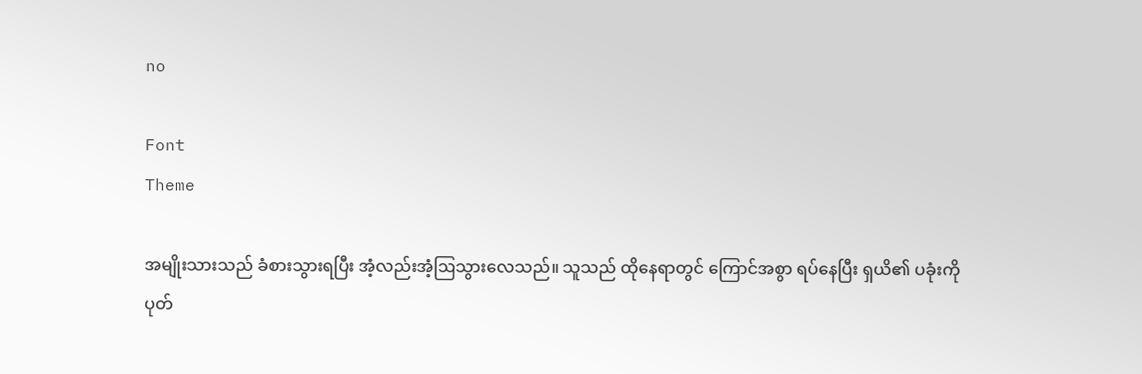no

Font
Theme

အမျိုးသားသည် ခံစားသွားရပြီး အံ့လည်းအံ့ဩသွားလေသည်။ သူသည် ထိုနေရာတွင် ကြောင်အစွာ ရပ်နေပြီး ရှယိ၏ ပခုံးကို ပုတ်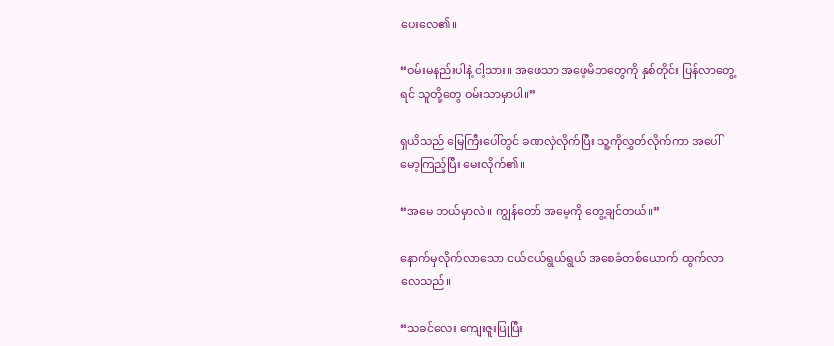ပေးလေ၏။

“ဝမ်းမနည်းပါနဲ့ ငါ့သား။ အဖေသာ အဖေ့မိဘတွေကို နှစ်တိုင်း ပြန်လာတွေ့ရင် သူတို့တွေ ဝမ်းသာမှာပါ။”

ရှယိသည် မြေကြီးပေါ်တွင် ခဏလှဲလိုက်ပြီး သူ့ကိုလွှတ်လိုက်ကာ အပေါ်မော့ကြည့်ပြီး မေးလိုက်၏။

“အမေ ဘယ်မှာလဲ။ ကျွန်တော် အမေ့ကို တွေ့ချင်တယ်။”

နောက်မှလိုက်လာသော ငယ်ငယ်ရွယ်ရွယ် အစေခံတစ်ယောက် ထွက်လာလေသည်။

“သခင်လေး ကျေးဇူးပြုပြီး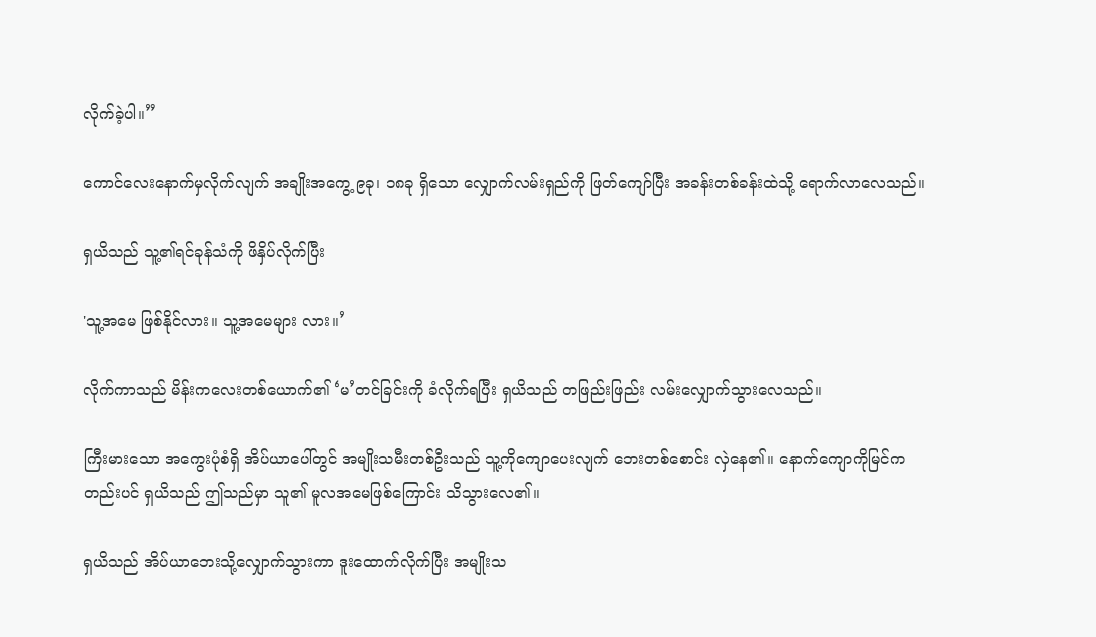လိုက်ခဲ့ပါ။”

ကောင်လေးနောက်မှလိုက်လျက် အချိုး‌အကွေ့ ၉ခု၊ ၁၈ခု ရှိသော လျှောက်လမ်းရှည်ကို ဖြတ်ကျော်ပြီး အခန်းတစ်ခန်းထဲသို့ ရောက်လာလေသည်။

ရှယိသည် သူ့၏ရင်ခုန်သံကို ဖိနှိပ်လိုက်ပြီး

'သူ့အမေ ဖြစ်နိုင်လား။ သူ့အမေများ လား။’

လိုက်ကာသည် မိန်းကလေးတစ်ယောက်၏ ‘မ’တင်ခြင်းကို ခံလိုက်ရပြီး ရှယိသည် တဖြည်းဖြည်း လမ်းလျှောက်သွားလေသည်။

ကြီးမားသော အကွေးပုံစံရှိ အိပ်ယာပေါ်တွင် အမျိုးသမီးတစ်ဦးသည် သူ့ကိုကျောပေးလျက် ဘေးတစ်စောင်း လှဲနေ‌၏။ နောက်ကျောကိုမြင်ကတည်းပင် ရှယိသည် ဤသည်မှာ သူ၏ မူလအမေဖြစ်ကြောင်း သိသွားလေ၏။

ရှယိသည် အိပ်ယာဘေးသို့လျှောက်သွားကာ ဒူးထောက်လိုက်ပြီး အမျိုးသ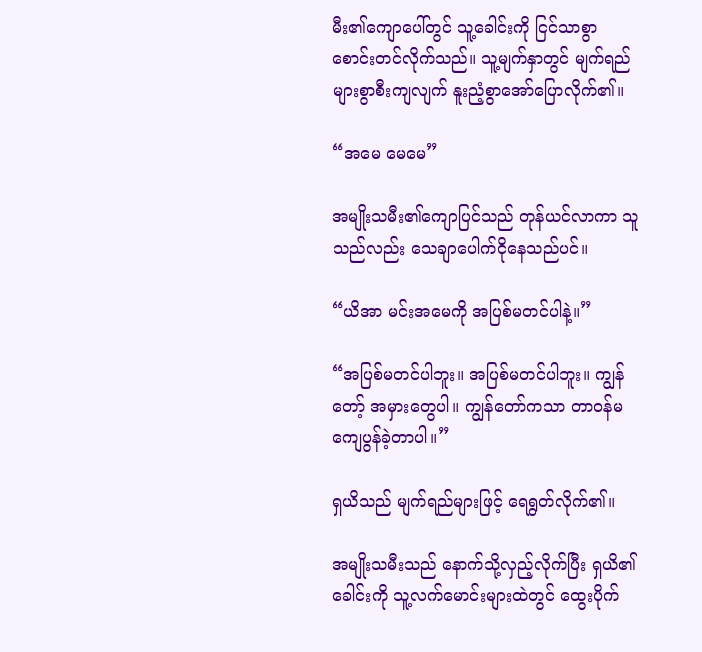မီး၏ကျောပေါ်တွင် သူ့ခေါင်းကို ငြင်သာစွာ စောင်းတင်လိုက်သည်။ သူ့မျက်နှာတွင် မျက်ရည်များစွာစီးကျလျက် နူးညံ့စွာအော်ပြောလိုက်၏။

“အမေ မေမေ”

အမျိုးသမီး၏ကျောပြင်သည် တုန်ယင်လာကာ သူသည်လည်း သေချာပေါက်ငိုနေသည်ပင်။

“ယိအာ မင်းအမေကို အပြစ်မတင်ပါနဲ့။”

“အပြစ်မတင်ပါဘူး။ အပြစ်မတင်ပါဘူး။ ကျွန်တော့် အမှားတွေပါ။ ကျွန်တော်ကသာ တာဝန်မကျေပွန်ခဲ့တာပါ။”

ရှယိသည် မျက်ရည်များဖြင့် ရေရွတ်လိုက်၏။

အမျိုးသမီးသည် နောက်သို့လှည့်လိုက်ပြီး ရှယိ၏ခေါင်းကို သူ့လက်မောင်းများထဲတွင် ထွေးပိုက်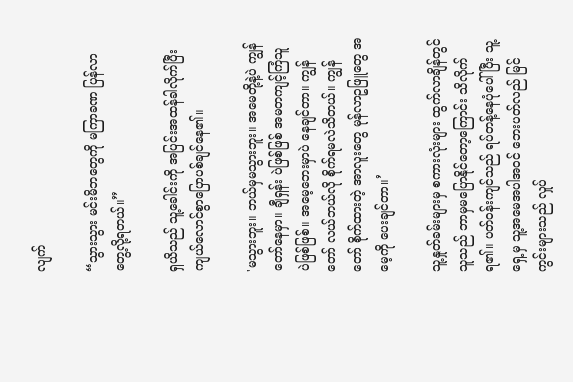လျက်

“သွားသွား မင်းမိဘတွေကို မကြာခဏ ပြန်လာတွေ့လို့ရတယ်။”

ရှယိသည် သူ့ခေါင်းကို အပြင်းအထန်ခါလိုက်ပြီး ကျယ်လောင်စွာပြောပစ်ချင်နေ၏။

'မသွားဘူး။ ဘယ်မှမသွားဘူး။ အမေတို့နဲ့ပဲ ကျွန်တော်နေမှာ။ ချီရှန်း ပဲဖြစ်ဖြစ် အမတကျင့်ကြံသူ ပဲဖြစ်ဖြစ်။ အမေ့ဘေးမှာပဲ နေချင်တာ။ ကျွန်တော် လယ်ဘယ်လို စိုက်ရမလဲသိတယ်။ ကျွန်တော် စိုက်ထားတဲ့ အာလူးတွေ မုန်လာဥဖြူတွေ အမေ့ကို ပေးချင်တာ။’

သူ့နှုတ်ခမ်းများမှ စကားလုံးများ ထွက်လာချိန်တွင် သူသည် ဘာမှမပြောနိုင်တော့ကြောင်း သိလိုက်ရ၏။ ပတ်ဝန်းကျင်သည် ရပ်တန့်နေပုံပေါ်ပြီး သူ့ရှေ့မှ သူ့အမေအပါအဝင် ဘေးပတ်လည် မြင်ကွင်းများသည် လှုပ်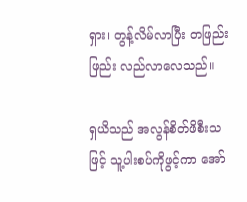ရှား၊ တွန့်လိမ်လာပြီး တဖြည်းဖြည်း လည်လာလေသည်။

ရှယိသည် အလွန်စိတ်ဖိစီးသဖြင့် သူ့ပါးစပ်ကိုဖွင့်ကာ အော်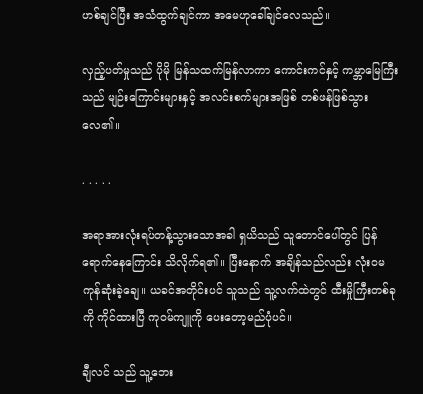ဟစ်ချင်ပြီး အသံထွက်ချင်ကာ အမေဟုခေါ်ချင်လေသည်။

လှည့်ပတ်မှုသည် ပိုမို မြန်သထက်မြန်လာကာ ကောင်းကင်နှင့် ကမ္ဘာမြေကြီးသည် မျဉ်းကြောင်းများနှင့် အလင်းစက်များအဖြစ် တစ်ဖန်ဖြစ်သွားလေ၏။

. . . . .

အရာအားလုံးရပ်တန့်သွားသောအခါ ရှယိသည် သူတောင်ပေါ်တွင် ပြန်ရောက်နေကြောင်း သိလိုက်ရ၏။ ပြီးနောက် အချိန်သည်လည်း လုံးဝမကုန်ဆုံးခဲ့ချေ။ ယခင်အတိုင်းပင် သူသည် သူ့လက်ထဲတွင် ထီးမှိုကြီးတစ်ခုကို ကိုင်ထားပြီ ကုဝမ်ကျူကို ပေးတော့မည်ပုံပင်။

ချီလင် သည် သူ့ဘေး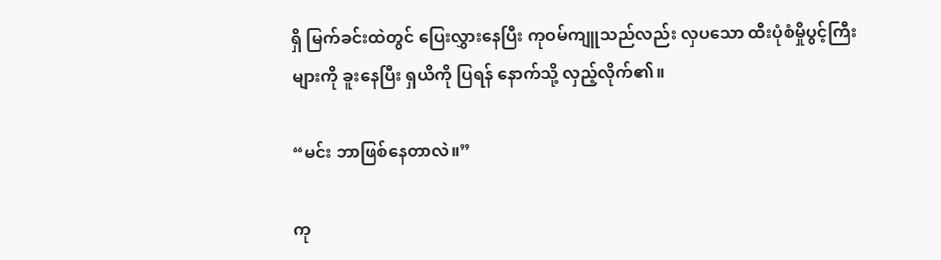ရှိ မြက်ခင်းထဲတွင် ပြေးလွှားနေပြီး ကုဝမ်ကျူသည်လည်း လှပသော ထီးပုံစံမှိုပွင့်ကြီးများကို ခူးနေပြီး ရှယိကို ပြရန် နောက်သို့ လှည့်လိုက်၏။

“မင်း ဘာဖြစ်နေတာလဲ။”

ကု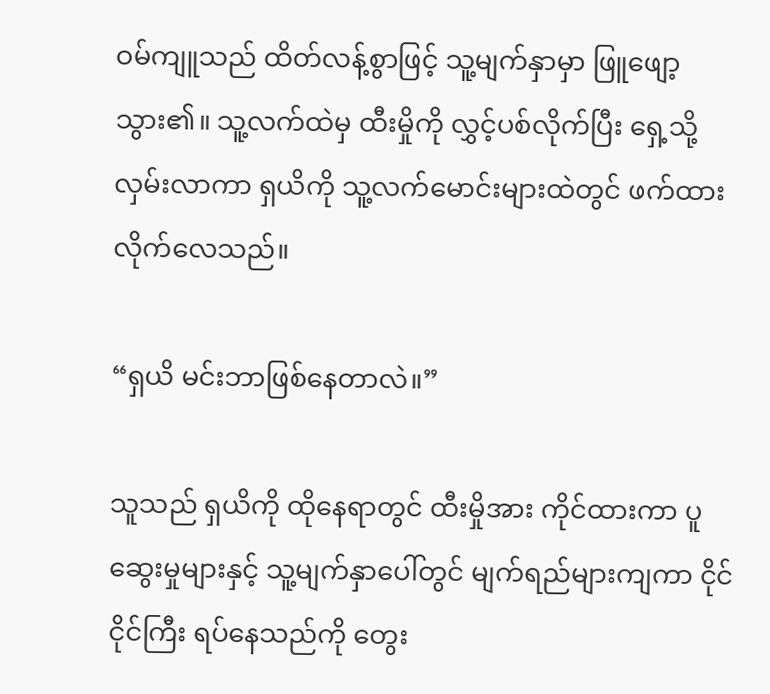ဝမ်ကျူသည် ထိတ်လန့်စွာဖြင့် သူ့မျက်နှာမှာ ဖြူဖျော့သွား၏။ သူ့လက်ထဲမှ ထီးမှိုကို လွှင့်ပစ်လိုက်ပြီး ရှေ့သို့လှမ်းလာကာ ရှယိကို သူ့လက်မောင်းများထဲတွင် ဖက်ထားလိုက်လေသည်။

“ရှယိ မင်းဘာဖြစ်နေတာလဲ။”

သူသည် ရှယိကို ထိုနေရာတွင် ထီးမှိုအား ကိုင်ထားကာ ပူဆွေးမှုများနှင့် သူ့မျက်နှာပေါ်တွင် မျက်ရည်များကျကာ ငိုင်ငိုင်ကြီး ရပ်နေသည်ကို တွေး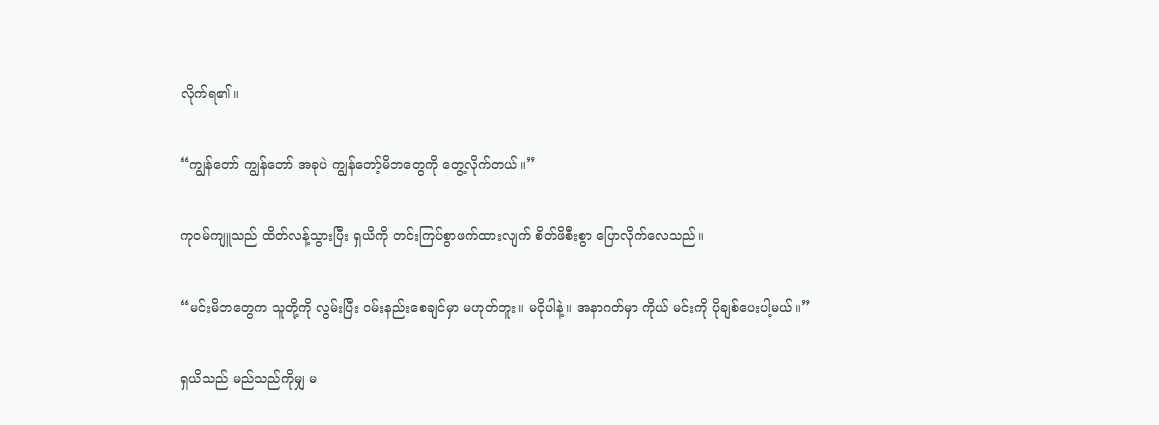လိုက်ရ၏။

“ကျွန်တော် ကျွန်တော် အခုပဲ ကျွန်တော့်မိဘတွေကို တွေ့လိုက်တယ်။”

ကုဝမ်ကျူသည် ထိတ်လန့်သွားပြီး ရှယိကို တင်းကြပ်စွာဖက်ထားလျက် စိတ်ဖိစီးစွာ ပြောလိုက်လေသည်။

“မင်းမိဘတွေက သူတို့ကို လွမ်းပြီး ဝမ်းနည်းစေချင်မှာ မဟုတ်ဘူး။ မငိုပါနဲ့။ အနာဂတ်မှာ ကိုယ် မင်းကို ပိုချစ်ပေးပါ့မယ်။”

ရှယိသည် မည်သည်ကိုမျှ မ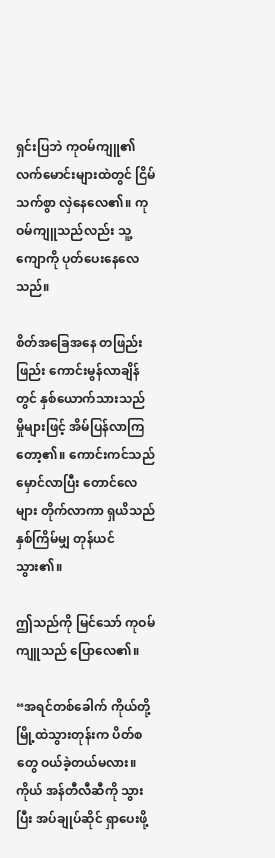ရှင်းပြဘဲ ကုဝမ်ကျူ၏ လက်မောင်းများထဲတွင် ငြိမ်သက်စွာ လှဲနေလေ၏။ ကုဝမ်ကျူသည်လည်း သူ့ကျောကို ပုတ်ပေးနေလေသည်။

စိတ်အခြေအနေ တဖြည်းဖြည်း ကောင်းမွန်လာချိန်တွင် နှစ်ယောက်သားသည် မှိုများဖြင့် အိမ်ပြန်လာကြတော့၏။ ကောင်းကင်သည် မှောင်လာပြီး တောင်လေများ တိုက်လာကာ ရှယိသည် နှစ်ကြိမ်မျှ တုန်ယင်သွား၏။

ဤသည်ကို မြင်သော် ကုဝမ်ကျူသည် ပြောလေ၏။

“အရင်တစ်ခေါက် ကိုယ်တို့မြို့ထဲသွားတုန်းက ပိတ်စတွေ ဝယ်ခဲ့တယ်မလား။ ကိုယ် အန်တီလီဆီကို သွားပြီး အပ်ချုပ်ဆိုင် ရှာပေးဖို့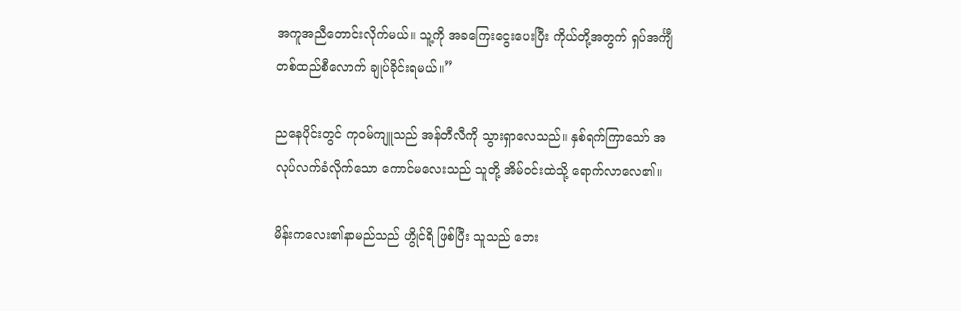အကူအညီတောင်းလိုက်မယ်။ သူ့ကို အခကြေးငွေးပေးပြီး ကိုယ်တို့အတွက် ရှပ်အင်္ကျီတစ်ထည်စီလောက် ချုပ်ခိုင်းရမယ်။”

ညနေပိုင်းတွင် ကုဝမ်ကျူသည် အန်တီလီကို သွားရှာလေသည်။ နှစ်ရက်ကြာသော် အလုပ်လက်ခံလိုက်သော ကောင်မလေးသည် သူတို့ အိမ်ဝင်းထဲသို့ ရောက်လာလေ၏။

မိန်းကလေး၏နာမည်သည် ဟွိုင်ရိ ဖြစ်ပြီး သူသည် ဘေး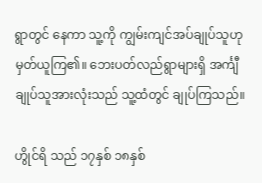ရွာတွင် နေကာ သူ့ကို ကျွမ်းကျင်အပ်ချုပ်သူဟု မှတ်ယူကြ၏။ ဘေးပတ်လည်ရွာများရှိ အင်္ကျီချုပ်သူအားလုံးသည် သူ့ထံတွင် ချုပ်ကြသည်။

ဟွိုင်ရိ သည် ၁၇နှစ် ၁၈နှစ်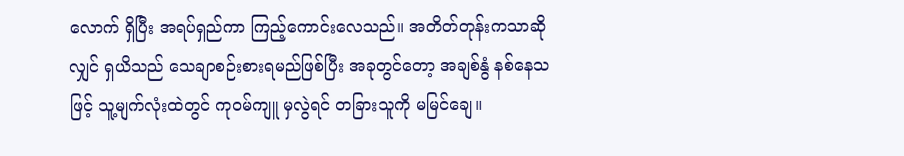လောက် ရှိပြီး အရပ်ရှည်ကာ ကြည့်ကောင်းလေသည်။ အတိတ်တုန်းကသာဆိုလျှင် ရှယိသည် သေချာစဉ်းစားရမည်ဖြစ်ပြီး အခုတွင်တော့ အချစ်နွံ နစ်နေသဖြင့် သူ့မျက်လုံးထဲတွင် ကုဝမ်ကျူ မှလွဲရင် တခြားသူကို မမြင်ချေ။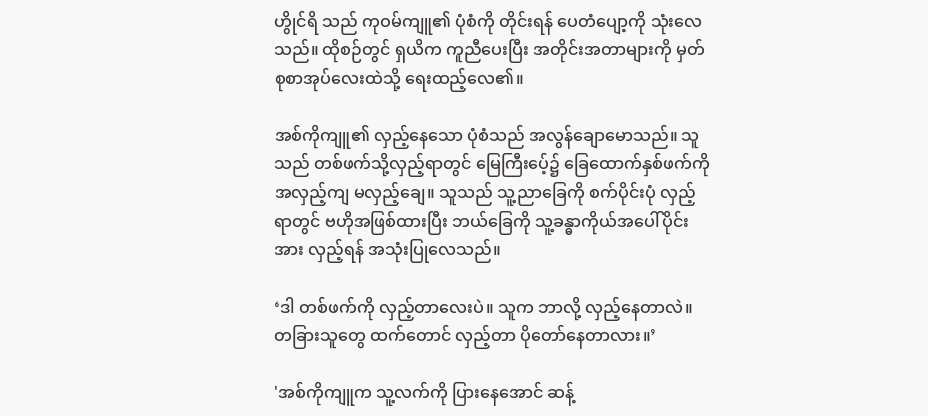ဟွိုင်ရိ သည် ကုဝမ်ကျူ၏ ပုံစံကို တိုင်းရန် ပေတံပျော့ကို သုံးလေသည်။ ထိုစဉ်တွင် ရှယိက ကူညီပေးပြီး အတိုင်းအတာများကို မှတ်စုစာအုပ်‌လေးထဲသို့ ရေးထည့်လေ၏။

အစ်ကိုကျူ၏ လှည့်နေသော ပုံစံသည် အလွန်ချောမောသည်။ သူသည် တစ်ဖက်သို့လှည့်ရာတွင် မြေကြီးပေ့်၌ ခြေထောက်နှစ်ဖက်ကို အလှည့်ကျ မလှည့်ချေ။ သူသည် သူ့ညာခြေကို စက်ပိုင်းပုံ လှည့်ရာတွင် ဗဟိုအဖြစ်ထားပြီး ဘယ်ခြေကို သူ့ခန္ဓာကိုယ်အပေါ်ပိုင်းအား လှည့်ရန် အသုံးပြုလေသည်။

‘ဒါ တစ်ဖက်ကို လှည့်တာလေးပဲ။ သူက ဘာလို့ လှည့်နေတာလဲ။ တခြားသူတွေ ထက်တောင် လှည့်တာ ပိုတော်နေတာလား။’

'အစ်ကိုကျူက သူ့လက်ကို ပြားနေအောင် ဆန့်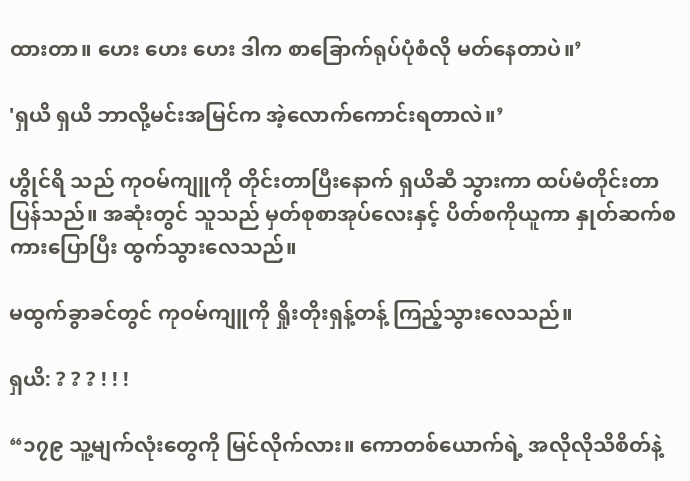ထားတာ။ ဟေး ဟေး ဟေး ဒါက စာခြောက်ရုပ်ပုံစံလို မတ်နေတာပဲ။’

'ရှယိ ရှယိ ဘာလို့မင်းအမြင်က အဲ့လောက်ကောင်းရတာလဲ။’

ဟွိုင်ရိ သည် ကုဝမ်ကျူကို တိုင်းတာပြီးနောက် ရှယိဆီ သွားကာ ထပ်မံတိုင်းတာပြန်သည်။ အဆုံးတွင် သူသည် မှတ်စုစာအုပ်လေးနှင့် ပိတ်စကိုယူကာ နှုတ်ဆက်စကားပြောပြီး ထွက်သွားလေသည်။

မထွက်ခွာခင်တွင် ကုဝမ်ကျူကို ရှိုးတိုးရှန့်တန့် ကြည့်သွားလေသည်။

ရှယိ: ? ? ? ! ! !

“၁၇၉ သူ့မျက်လုံးတွေကို မြင်လိုက်လား။ ကောတစ်ယောက်ရဲ့ အလိုလိုသိစိတ်နဲ့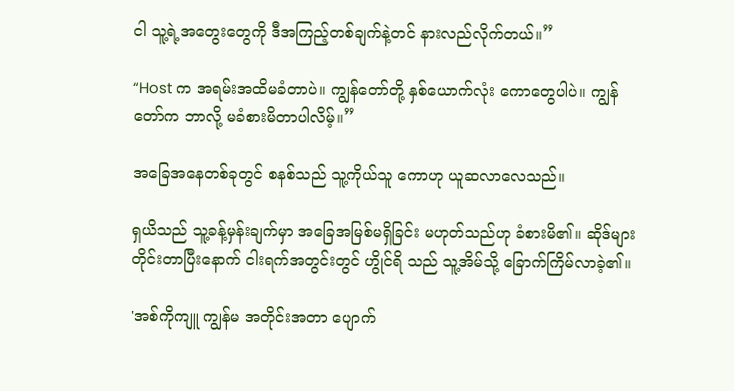ငါ သူ့ရဲ့အတွေးတွေကို ဒီအကြည့်တစ်ချက်နဲ့တင် နားလည်လိုက်တယ်။”

“Host က အရမ်းအထိမခံတာပဲ။ ကျွန်တော်တို့ နှစ်ယောက်လုံး ကောတွေပါပဲ။ ကျွန်တော်က ဘာလို့ မခံစားမိတာပါလိမ့်။”

အခြေအနေတစ်ခုတွင် စနစ်သည် သူ့ကိုယ်သူ ကောဟု ယူဆလာလေသည်။

ရှယိသည် သူ့ခန့်မှန်းချက်မှာ အခြေအမြစ်မရှိခြင်း မဟုတ်သည်ဟု ခံစားမိ၏။ ဆိုဒ်များ တိုင်းတာပြီးနောက် ငါးရက်အတွင်းတွင် ဟွိုင်ရိ သည် သူ့အိမ်သို့ ခြောက်ကြိမ်လာခဲ့၏။

'အစ်ကိုကျူ ကျွန်မ အတိုင်းအတာ ပျောက်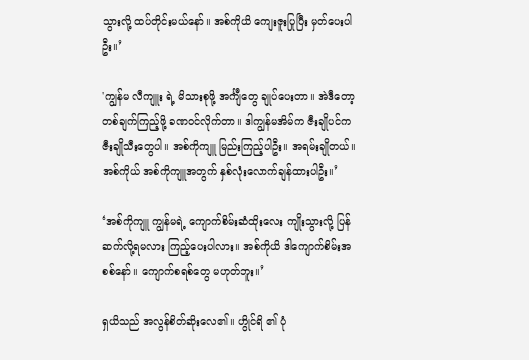သွားလို့ ထပ်တိုင်းမယ်နော်။ အစ်ကိုယိ ကျေးဇူးပြုပြီး မှတ်ပေးပါဦး။’

'ကျွန်မ လီကျူး ရဲ့ မိသားစုဖို့ အင်္ကျီတွေ ချုပ်ပေးတာ။ အဲဒီတော့ တစ်ချက်ကြည့်ဖို့ ခဏဝင်လိုက်တာ။ ဒါကျွန်မအိမ်က ဇီးချိုပင်က ဇီးချိုသီးတွေပါ။ အစ်ကိုကျူ မြည်းကြည့်ပါဦး။ အရမ်းချိုတယ်။ အစ်ကိုယ် အစ်ကိုကျူအတွက် နှစ်လုံးလောက်ချန်ထားပါဦး။’

‘အစ်ကိုကျူ ကျွန်မရဲ့ ကျောက်စိမ်းဆံထိုးလေး ကျိုးသွားလို့ ပြန်ဆက်လို့ရမလား ကြည့်ပေးပါလား။ အစ်ကိုယိ ဒါကျောက်စိမ်းအစစ်နော်။ ကျောက်စရစ်တွေ မဟုတ်ဘူး။’

ရှယိသည် အလွန်စိတ်ဆိုးလေ၏။ ဟွိုင်ရိ ၏ ပုံ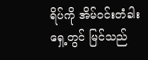ရိပ်ကို အိမ်ဝင်းတံခါးရှေ့တွင် မြင်သည်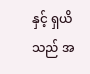နှင့် ရှယိသည် အ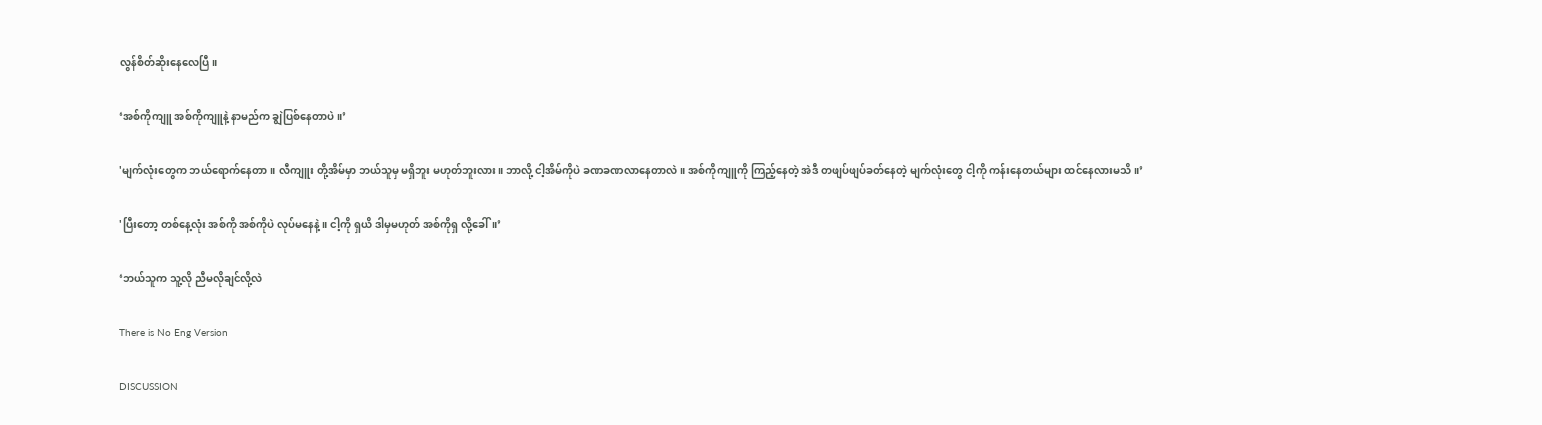လွန်စိတ်ဆိုးနေလေပြီ။

‘အစ်ကိုကျူ အစ်ကိုကျူနဲ့ နာမည်က ချွဲပြစ်နေတာပဲ။’

'မျက်လုံးတွေက ဘယ်ရောက်နေတာ။ လီကျူး တို့အိမ်မှာ ဘယ်သူမှ မရှိဘူး မဟုတ်ဘူးလား။ ဘာလို့ ငါ့အိမ်ကိုပဲ ခဏခဏလာနေတာလဲ။ အစ်ကိုကျူကို ကြည့်နေတဲ့ အဲဒီ တဖျပ်ဖျပ်ခတ်နေတဲ့ မျက်လုံးတွေ ငါ့ကို ကန်းနေတယ်များ ထင်နေလားမသိ။’

'ပြီးတော့ တစ်နေ့လုံး အစ်ကို အစ်ကိုပဲ လုပ်‌မနေနဲ့။ ငါ့ကို ရှယိ ဒါမှမဟုတ် အစ်ကိုရှ လို့ခေါ်။’

‘ဘယ်သူက သူ့လို ညီမလိုချင်လို့လဲ

There is No Eng Version

DISCUSSION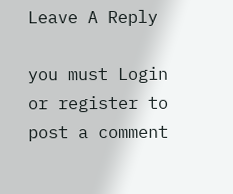Leave A Reply

you must Login or register to post a comment